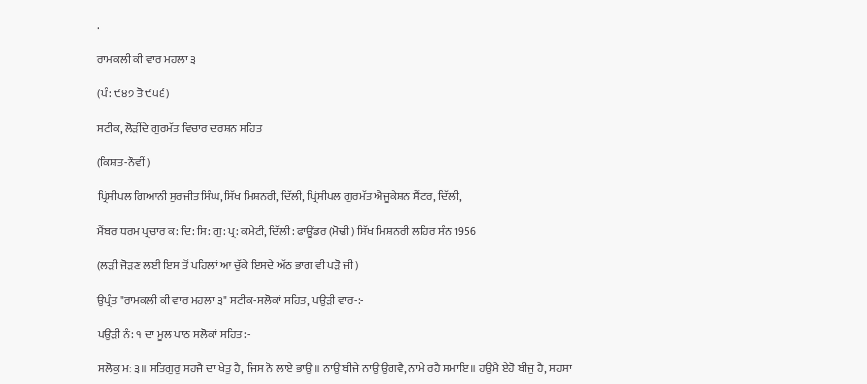.

ਰਾਮਕਲੀ ਕੀ ਵਾਰ ਮਹਲਾ ੩

(ਪੰ: ੯੪੭ ਤੋ ੯੫੬)

ਸਟੀਕ, ਲੋੜੀਂਦੇ ਗੁਰਮੱਤ ਵਿਚਾਰ ਦਰਸ਼ਨ ਸਹਿਤ

(ਕਿਸ਼ਤ-ਨੌਵੀਂ)

ਪ੍ਰਿਂਸੀਪਲ ਗਿਆਨੀ ਸੁਰਜੀਤ ਸਿੰਘ, ਸਿੱਖ ਮਿਸ਼ਨਰੀ, ਦਿੱਲੀ, ਪ੍ਰਿਂਸੀਪਲ ਗੁਰਮੱਤ ਐਜੂਕੇਸ਼ਨ ਸੈਂਟਰ, ਦਿੱਲੀ,

ਮੈਂਬਰ ਧਰਮ ਪ੍ਰਚਾਰ ਕ: ਦਿ: ਸਿ: ਗੁ: ਪ੍ਰ: ਕਮੇਟੀ, ਦਿੱਲੀ: ਫਾਊਂਡਰ (ਮੋਢੀ) ਸਿੱਖ ਮਿਸ਼ਨਰੀ ਲਹਿਰ ਸੰਨ 1956

(ਲੜੀ ਜੋੜਣ ਲਈ ਇਸ ਤੋਂ ਪਹਿਲਾਂ ਆ ਚੁੱਕੇ ਇਸਦੇ ਅੱਠ ਭਾਗ ਵੀ ਪੜੋ ਜੀ)

ਉਪ੍ਰੰਤ "ਰਾਮਕਲੀ ਕੀ ਵਾਰ ਮਹਲਾ ੩" ਸਟੀਕ-ਸਲੋਕਾਂ ਸਹਿਤ, ਪਉੜੀ ਵਾਰ-:-

ਪਉੜੀ ਨੰ: ੧ ਦਾ ਮੂਲ ਪਾਠ ਸਲੋਕਾਂ ਸਹਿਤ:-

ਸਲੋਕੁ ਮਃ ੩॥ ਸਤਿਗੁਰੁ ਸਹਜੈ ਦਾ ਖੇਤੁ ਹੈ, ਜਿਸ ਨੋ ਲਾਏ ਭਾਉ॥ ਨਾਉ ਬੀਜੇ ਨਾਉ ਉਗਵੈ, ਨਾਮੇ ਰਹੈ ਸਮਾਇ॥ ਹਉਮੈ ਏਹੋ ਬੀਜੁ ਹੈ, ਸਹਸਾ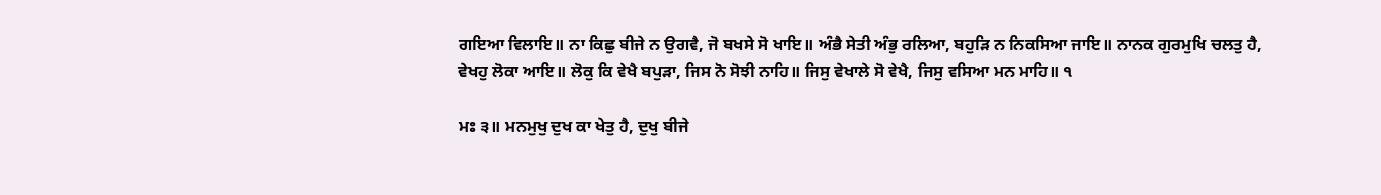ਗਇਆ ਵਿਲਾਇ॥ ਨਾ ਕਿਛੁ ਬੀਜੇ ਨ ਉਗਵੈ, ਜੋ ਬਖਸੇ ਸੋ ਖਾਇ॥ ਅੰਭੈ ਸੇਤੀ ਅੰਭੁ ਰਲਿਆ, ਬਹੁੜਿ ਨ ਨਿਕਸਿਆ ਜਾਇ॥ ਨਾਨਕ ਗੁਰਮੁਖਿ ਚਲਤੁ ਹੈ, ਵੇਖਹੁ ਲੋਕਾ ਆਇ॥ ਲੋਕੁ ਕਿ ਵੇਖੈ ਬਪੁੜਾ, ਜਿਸ ਨੋ ਸੋਝੀ ਨਾਹਿ॥ ਜਿਸੁ ਵੇਖਾਲੇ ਸੋ ਵੇਖੈ, ਜਿਸੁ ਵਸਿਆ ਮਨ ਮਾਹਿ॥ ੧

ਮਃ ੩॥ ਮਨਮੁਖੁ ਦੁਖ ਕਾ ਖੇਤੁ ਹੈ, ਦੁਖੁ ਬੀਜੇ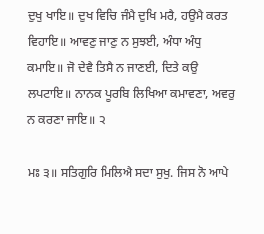ਦੁਖੁ ਖਾਇ॥ ਦੁਖ ਵਿਚਿ ਜੰਮੈ ਦੁਖਿ ਮਰੈ, ਹਉਮੈ ਕਰਤ ਵਿਹਾਇ॥ ਆਵਣੁ ਜਾਣੁ ਨ ਸੁਝਈ, ਅੰਧਾ ਅੰਧੁ ਕਮਾਇ॥ ਜੋ ਦੇਵੈ ਤਿਸੈ ਨ ਜਾਣਈ, ਦਿਤੇ ਕਉ ਲਪਟਾਇ॥ ਨਾਨਕ ਪੂਰਬਿ ਲਿਖਿਆ ਕਮਾਵਣਾ, ਅਵਰੁ ਨ ਕਰਣਾ ਜਾਇ॥ ੨

ਮਃ ੩॥ ਸਤਿਗੁਰਿ ਮਿਲਿਐ ਸਦਾ ਸੁਖੁ. ਜਿਸ ਨੋ ਆਪੇ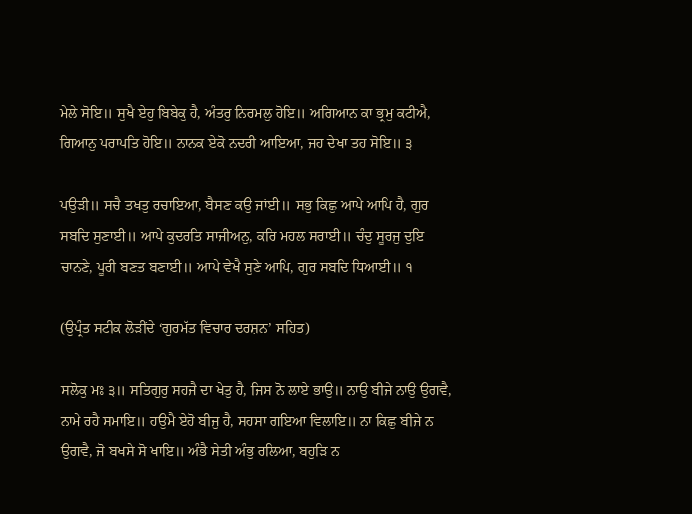ਮੇਲੇ ਸੋਇ॥ ਸੁਖੈ ਏਹੁ ਬਿਬੇਕੁ ਹੈ, ਅੰਤਰੁ ਨਿਰਮਲੁ ਹੋਇ॥ ਅਗਿਆਨ ਕਾ ਭ੍ਰਮੁ ਕਟੀਐ, ਗਿਆਨੁ ਪਰਾਪਤਿ ਹੋਇ॥ ਨਾਨਕ ਏਕੋ ਨਦਰੀ ਆਇਆ, ਜਹ ਦੇਖਾ ਤਹ ਸੋਇ॥ ੩

ਪਉੜੀ॥ ਸਚੈ ਤਖਤੁ ਰਚਾਇਆ, ਬੈਸਣ ਕਉ ਜਾਂਈ॥ ਸਭੁ ਕਿਛੁ ਆਪੇ ਆਪਿ ਹੈ, ਗੁਰ ਸਬਦਿ ਸੁਣਾਈ॥ ਆਪੇ ਕੁਦਰਤਿ ਸਾਜੀਅਨੁ, ਕਰਿ ਮਹਲ ਸਰਾਈ॥ ਚੰਦੁ ਸੂਰਜੁ ਦੁਇ ਚਾਨਣੇ, ਪੂਰੀ ਬਣਤ ਬਣਾਈ॥ ਆਪੇ ਵੇਖੈ ਸੁਣੇ ਆਪਿ, ਗੁਰ ਸਬਦਿ ਧਿਆਈ॥ ੧

(ਉਪ੍ਰੰਤ ਸਟੀਕ ਲੋੜੀਂਦੇ ‘ਗੁਰਮੱਤ ਵਿਚਾਰ ਦਰਸ਼ਨ’ ਸਹਿਤ)

ਸਲੋਕੁ ਮਃ ੩॥ ਸਤਿਗੁਰੁ ਸਹਜੈ ਦਾ ਖੇਤੁ ਹੈ, ਜਿਸ ਨੋ ਲਾਏ ਭਾਉ॥ ਨਾਉ ਬੀਜੇ ਨਾਉ ਉਗਵੈ, ਨਾਮੇ ਰਹੈ ਸਮਾਇ॥ ਹਉਮੈ ਏਹੋ ਬੀਜੁ ਹੈ, ਸਹਸਾ ਗਇਆ ਵਿਲਾਇ॥ ਨਾ ਕਿਛੁ ਬੀਜੇ ਨ ਉਗਵੈ, ਜੋ ਬਖਸੇ ਸੋ ਖਾਇ॥ ਅੰਭੈ ਸੇਤੀ ਅੰਭੁ ਰਲਿਆ, ਬਹੁੜਿ ਨ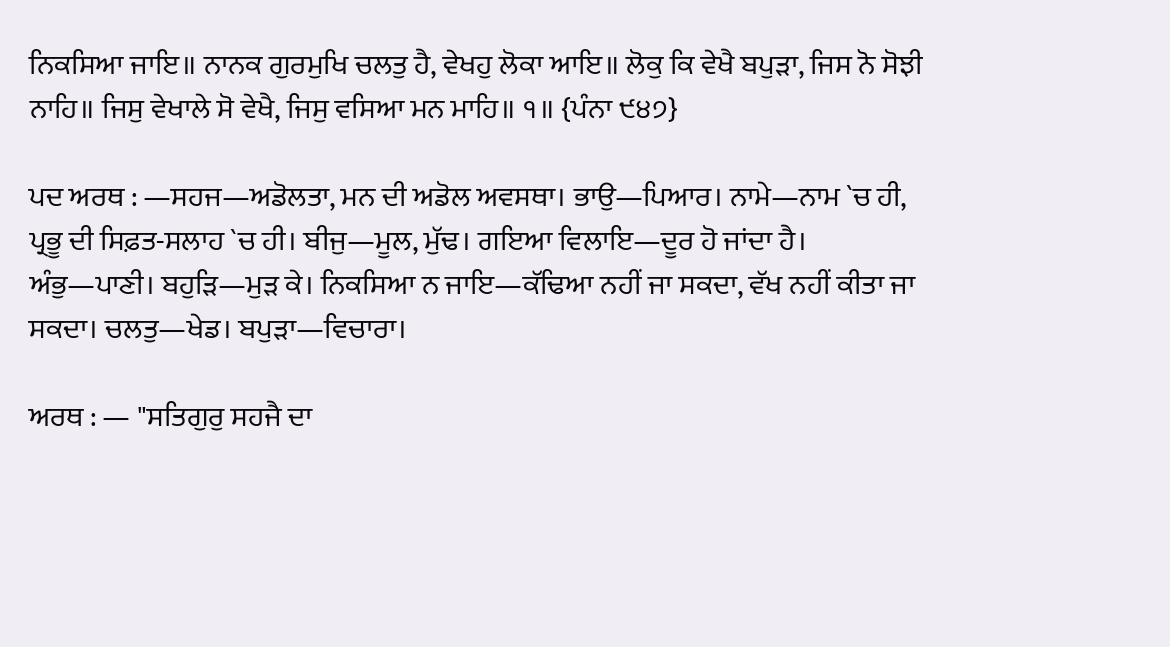ਨਿਕਸਿਆ ਜਾਇ॥ ਨਾਨਕ ਗੁਰਮੁਖਿ ਚਲਤੁ ਹੈ, ਵੇਖਹੁ ਲੋਕਾ ਆਇ॥ ਲੋਕੁ ਕਿ ਵੇਖੈ ਬਪੁੜਾ, ਜਿਸ ਨੋ ਸੋਝੀ ਨਾਹਿ॥ ਜਿਸੁ ਵੇਖਾਲੇ ਸੋ ਵੇਖੈ, ਜਿਸੁ ਵਸਿਆ ਮਨ ਮਾਹਿ॥ ੧॥ {ਪੰਨਾ ੯੪੭}

ਪਦ ਅਰਥ : —ਸਹਜ—ਅਡੋਲਤਾ, ਮਨ ਦੀ ਅਡੋਲ ਅਵਸਥਾ। ਭਾਉ—ਪਿਆਰ। ਨਾਮੇ—ਨਾਮ `ਚ ਹੀ, ਪ੍ਰਭੂ ਦੀ ਸਿਫ਼ਤ-ਸਲਾਹ `ਚ ਹੀ। ਬੀਜੁ—ਮੂਲ, ਮੁੱਢ। ਗਇਆ ਵਿਲਾਇ—ਦੂਰ ਹੋ ਜਾਂਦਾ ਹੈ। ਅੰਭੁ—ਪਾਣੀ। ਬਹੁੜਿ—ਮੁੜ ਕੇ। ਨਿਕਸਿਆ ਨ ਜਾਇ—ਕੱਢਿਆ ਨਹੀਂ ਜਾ ਸਕਦਾ, ਵੱਖ ਨਹੀਂ ਕੀਤਾ ਜਾ ਸਕਦਾ। ਚਲਤੁ—ਖੇਡ। ਬਪੁੜਾ—ਵਿਚਾਰਾ।

ਅਰਥ : — "ਸਤਿਗੁਰੁ ਸਹਜੈ ਦਾ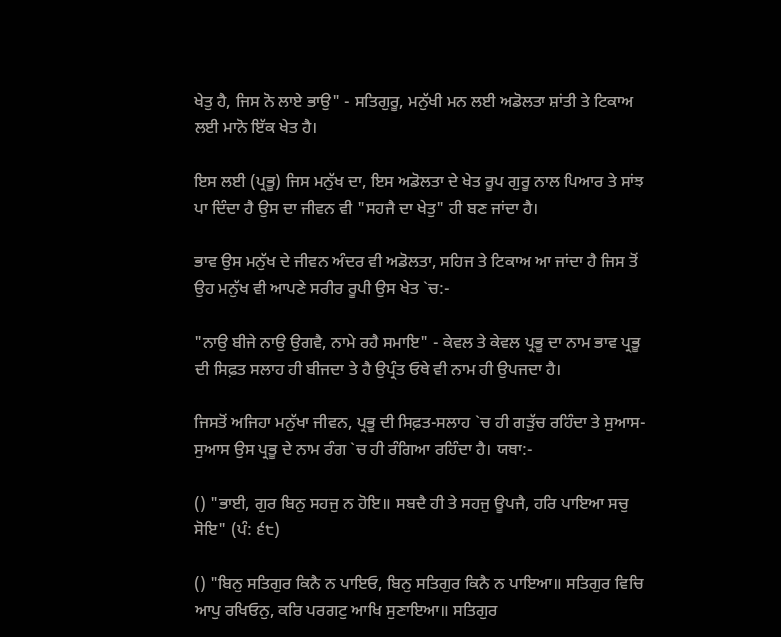ਖੇਤੁ ਹੈ, ਜਿਸ ਨੋ ਲਾਏ ਭਾਉ" - ਸਤਿਗੁਰੂ, ਮਨੁੱਖੀ ਮਨ ਲਈ ਅਡੋਲਤਾ ਸ਼ਾਂਤੀ ਤੇ ਟਿਕਾਅ ਲਈ ਮਾਨੋ ਇੱਕ ਖੇਤ ਹੈ।

ਇਸ ਲਈ (ਪ੍ਰਭੂ) ਜਿਸ ਮਨੁੱਖ ਦਾ, ਇਸ ਅਡੋਲਤਾ ਦੇ ਖੇਤ ਰੂਪ ਗੁਰੂ ਨਾਲ ਪਿਆਰ ਤੇ ਸਾਂਝ ਪਾ ਦਿੰਦਾ ਹੈ ਉਸ ਦਾ ਜੀਵਨ ਵੀ "ਸਹਜੈ ਦਾ ਖੇਤੁ" ਹੀ ਬਣ ਜਾਂਦਾ ਹੈ।

ਭਾਵ ਉਸ ਮਨੁੱਖ ਦੇ ਜੀਵਨ ਅੰਦਰ ਵੀ ਅਡੋਲਤਾ, ਸਹਿਜ ਤੇ ਟਿਕਾਅ ਆ ਜਾਂਦਾ ਹੈ ਜਿਸ ਤੋਂ ਉਹ ਮਨੁੱਖ ਵੀ ਆਪਣੇ ਸਰੀਰ ਰੂਪੀ ਉਸ ਖੇਤ `ਚ:-

"ਨਾਉ ਬੀਜੇ ਨਾਉ ਉਗਵੈ, ਨਾਮੇ ਰਹੈ ਸਮਾਇ" - ਕੇਵਲ ਤੇ ਕੇਵਲ ਪ੍ਰਭੂ ਦਾ ਨਾਮ ਭਾਵ ਪ੍ਰਭੂ ਦੀ ਸਿਫ਼ਤ ਸਲਾਹ ਹੀ ਬੀਜਦਾ ਤੇ ਹੈ ਉਪ੍ਰੰਤ ਓਥੇ ਵੀ ਨਾਮ ਹੀ ਉਪਜਦਾ ਹੈ।

ਜਿਸਤੋਂ ਅਜਿਹਾ ਮਨੁੱਖਾ ਜੀਵਨ, ਪ੍ਰਭੂ ਦੀ ਸਿਫ਼ਤ-ਸਲਾਹ `ਚ ਹੀ ਗੜੁੱਚ ਰਹਿੰਦਾ ਤੇ ਸੁਆਸ-ਸੁਆਸ ਉਸ ਪ੍ਰਭੂ ਦੇ ਨਾਮ ਰੰਗ `ਚ ਹੀ ਰੰਗਿਆ ਰਹਿੰਦਾ ਹੈ। ਯਥਾ:-

() "ਭਾਈ, ਗੁਰ ਬਿਨੁ ਸਹਜੁ ਨ ਹੋਇ॥ ਸਬਦੈ ਹੀ ਤੇ ਸਹਜੁ ਊਪਜੈ, ਹਰਿ ਪਾਇਆ ਸਚੁ ਸੋਇ" (ਪੰ: ੬੮)

() "ਬਿਨੁ ਸਤਿਗੁਰ ਕਿਨੈ ਨ ਪਾਇਓ, ਬਿਨੁ ਸਤਿਗੁਰ ਕਿਨੈ ਨ ਪਾਇਆ॥ ਸਤਿਗੁਰ ਵਿਚਿ ਆਪੁ ਰਖਿਓਨੁ, ਕਰਿ ਪਰਗਟੁ ਆਖਿ ਸੁਣਾਇਆ॥ ਸਤਿਗੁਰ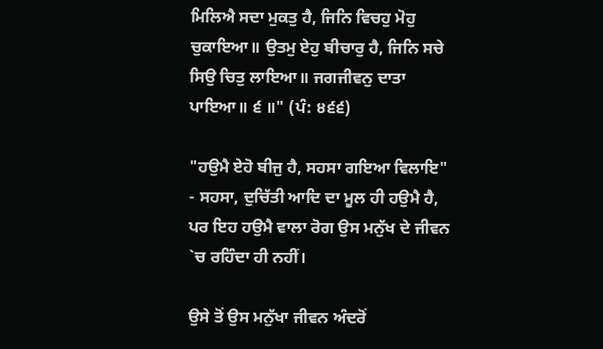ਮਿਲਿਐ ਸਦਾ ਮੁਕਤੁ ਹੈ, ਜਿਨਿ ਵਿਚਹੁ ਮੋਹੁ ਚੁਕਾਇਆ॥ ਉਤਮੁ ਏਹੁ ਬੀਚਾਰੁ ਹੈ, ਜਿਨਿ ਸਚੇ ਸਿਉ ਚਿਤੁ ਲਾਇਆ॥ ਜਗਜੀਵਨੁ ਦਾਤਾ ਪਾਇਆ॥ ੬ ॥" (ਪੰ: ੪੬੬)

"ਹਉਮੈ ਏਹੋ ਬੀਜੁ ਹੈ, ਸਹਸਾ ਗਇਆ ਵਿਲਾਇ" - ਸਹਸਾ, ਦੁਚਿੱਤੀ ਆਦਿ ਦਾ ਮੂਲ ਹੀ ਹਉਮੈ ਹੈ, ਪਰ ਇਹ ਹਉਮੈ ਵਾਲਾ ਰੋਗ ਉਸ ਮਨੁੱਖ ਦੇ ਜੀਵਨ `ਚ ਰਹਿੰਦਾ ਹੀ ਨਹੀਂ।

ਉਸੇ ਤੋਂ ਉਸ ਮਨੁੱਖਾ ਜੀਵਨ ਅੰਦਰੋਂ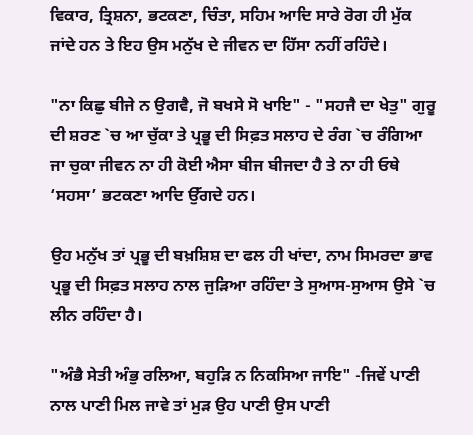ਵਿਕਾਰ, ਤ੍ਰਿਸ਼ਨਾ, ਭਟਕਣਾ, ਚਿੰਤਾ, ਸਹਿਮ ਆਦਿ ਸਾਰੇ ਰੋਗ ਹੀ ਮੁੱਕ ਜਾਂਦੇ ਹਨ ਤੇ ਇਹ ਉਸ ਮਨੁੱਖ ਦੇ ਜੀਵਨ ਦਾ ਹਿੱਸਾ ਨਹੀਂ ਰਹਿੰਦੇ।

"ਨਾ ਕਿਛੁ ਬੀਜੇ ਨ ਉਗਵੈ, ਜੋ ਬਖਸੇ ਸੋ ਖਾਇ" - "ਸਹਜੈ ਦਾ ਖੇਤੁ" ਗੁਰੂ ਦੀ ਸ਼ਰਣ `ਚ ਆ ਚੁੱਕਾ ਤੇ ਪ੍ਰਭੂ ਦੀ ਸਿਫ਼ਤ ਸਲਾਹ ਦੇ ਰੰਗ `ਚ ਰੰਗਿਆ ਜਾ ਚੁਕਾ ਜੀਵਨ ਨਾ ਹੀ ਕੋਈ ਐਸਾ ਬੀਜ ਬੀਜਦਾ ਹੈ ਤੇ ਨਾ ਹੀ ਓਥੇ ‘ਸਹਸਾ’ ਭਟਕਣਾ ਆਦਿ ਉੱਗਦੇ ਹਨ।

ਉਹ ਮਨੁੱਖ ਤਾਂ ਪ੍ਰਭੂ ਦੀ ਬਖ਼ਸ਼ਿਸ਼ ਦਾ ਫਲ ਹੀ ਖਾਂਦਾ, ਨਾਮ ਸਿਮਰਦਾ ਭਾਵ ਪ੍ਰਭੂ ਦੀ ਸਿਫ਼ਤ ਸਲਾਹ ਨਾਲ ਜੁੜਿਆ ਰਹਿੰਦਾ ਤੇ ਸੁਆਸ-ਸੁਆਸ ਉਸੇ `ਚ ਲੀਨ ਰਹਿੰਦਾ ਹੈ।

"ਅੰਭੈ ਸੇਤੀ ਅੰਭੁ ਰਲਿਆ, ਬਹੁੜਿ ਨ ਨਿਕਸਿਆ ਜਾਇ" -ਜਿਵੇਂ ਪਾਣੀ ਨਾਲ ਪਾਣੀ ਮਿਲ ਜਾਵੇ ਤਾਂ ਮੁੜ ਉਹ ਪਾਣੀ ਉਸ ਪਾਣੀ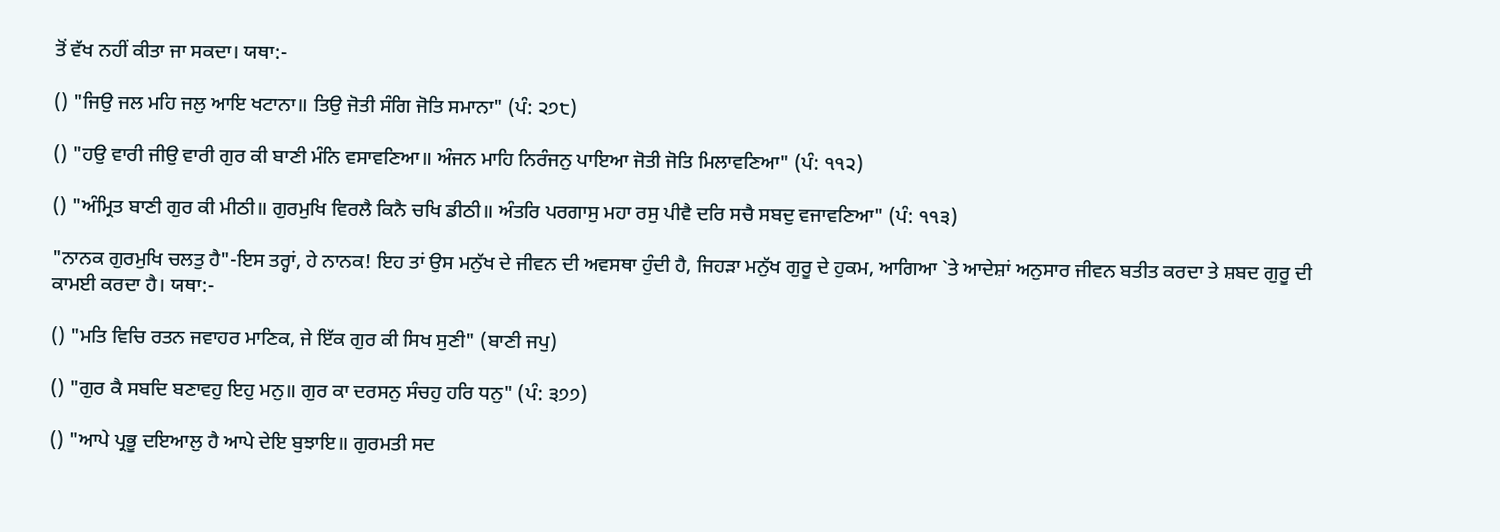ਤੋਂ ਵੱਖ ਨਹੀਂ ਕੀਤਾ ਜਾ ਸਕਦਾ। ਯਥਾ:-

() "ਜਿਉ ਜਲ ਮਹਿ ਜਲੁ ਆਇ ਖਟਾਨਾ॥ ਤਿਉ ਜੋਤੀ ਸੰਗਿ ਜੋਤਿ ਸਮਾਨਾ" (ਪੰ: ੨੭੮)

() "ਹਉ ਵਾਰੀ ਜੀਉ ਵਾਰੀ ਗੁਰ ਕੀ ਬਾਣੀ ਮੰਨਿ ਵਸਾਵਣਿਆ॥ ਅੰਜਨ ਮਾਹਿ ਨਿਰੰਜਨੁ ਪਾਇਆ ਜੋਤੀ ਜੋਤਿ ਮਿਲਾਵਣਿਆ" (ਪੰ: ੧੧੨)

() "ਅੰਮ੍ਰਿਤ ਬਾਣੀ ਗੁਰ ਕੀ ਮੀਠੀ॥ ਗੁਰਮੁਖਿ ਵਿਰਲੈ ਕਿਨੈ ਚਖਿ ਡੀਠੀ॥ ਅੰਤਰਿ ਪਰਗਾਸੁ ਮਹਾ ਰਸੁ ਪੀਵੈ ਦਰਿ ਸਚੈ ਸਬਦੁ ਵਜਾਵਣਿਆ" (ਪੰ: ੧੧੩)

"ਨਾਨਕ ਗੁਰਮੁਖਿ ਚਲਤੁ ਹੈ"-ਇਸ ਤਰ੍ਹਾਂ, ਹੇ ਨਾਨਕ! ਇਹ ਤਾਂ ਉਸ ਮਨੁੱਖ ਦੇ ਜੀਵਨ ਦੀ ਅਵਸਥਾ ਹੁੰਦੀ ਹੈ, ਜਿਹੜਾ ਮਨੁੱਖ ਗੁਰੂ ਦੇ ਹੁਕਮ, ਆਗਿਆ `ਤੇ ਆਦੇਸ਼ਾਂ ਅਨੁਸਾਰ ਜੀਵਨ ਬਤੀਤ ਕਰਦਾ ਤੇ ਸ਼ਬਦ ਗੁਰੂ ਦੀ ਕਾਮਈ ਕਰਦਾ ਹੈ। ਯਥਾ:-

() "ਮਤਿ ਵਿਚਿ ਰਤਨ ਜਵਾਹਰ ਮਾਣਿਕ, ਜੇ ਇੱਕ ਗੁਰ ਕੀ ਸਿਖ ਸੁਣੀ" (ਬਾਣੀ ਜਪੁ)

() "ਗੁਰ ਕੈ ਸਬਦਿ ਬਣਾਵਹੁ ਇਹੁ ਮਨੁ॥ ਗੁਰ ਕਾ ਦਰਸਨੁ ਸੰਚਹੁ ਹਰਿ ਧਨੁ" (ਪੰ: ੩੭੭)

() "ਆਪੇ ਪ੍ਰਭੂ ਦਇਆਲੁ ਹੈ ਆਪੇ ਦੇਇ ਬੁਝਾਇ॥ ਗੁਰਮਤੀ ਸਦ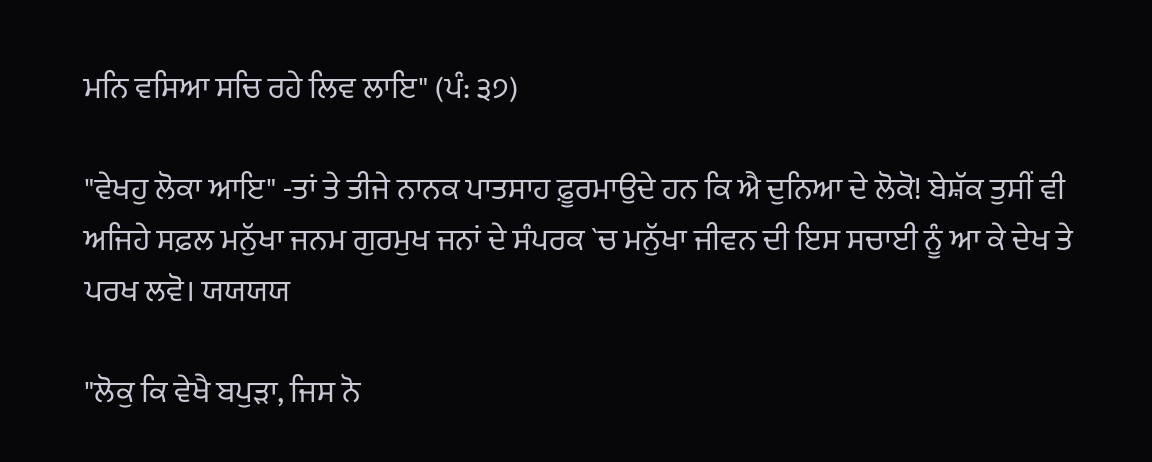ਮਨਿ ਵਸਿਆ ਸਚਿ ਰਹੇ ਲਿਵ ਲਾਇ" (ਪੰ: ੩੭)

"ਵੇਖਹੁ ਲੋਕਾ ਆਇ" -ਤਾਂ ਤੇ ਤੀਜੇ ਨਾਨਕ ਪਾਤਸਾਹ ਫ਼ੂਰਮਾਉਦੇ ਹਨ ਕਿ ਐ ਦੁਨਿਆ ਦੇ ਲੋਕੋ! ਬੇਸ਼ੱਕ ਤੁਸੀਂ ਵੀ ਅਜਿਹੇ ਸਫ਼ਲ ਮਨੁੱਖਾ ਜਨਮ ਗੁਰਮੁਖ ਜਨਾਂ ਦੇ ਸੰਪਰਕ `ਚ ਮਨੁੱਖਾ ਜੀਵਨ ਦੀ ਇਸ ਸਚਾਈ ਨੂੰ ਆ ਕੇ ਦੇਖ ਤੇ ਪਰਖ ਲਵੋ। ਯਯਯਯ

"ਲੋਕੁ ਕਿ ਵੇਖੈ ਬਪੁੜਾ, ਜਿਸ ਨੋ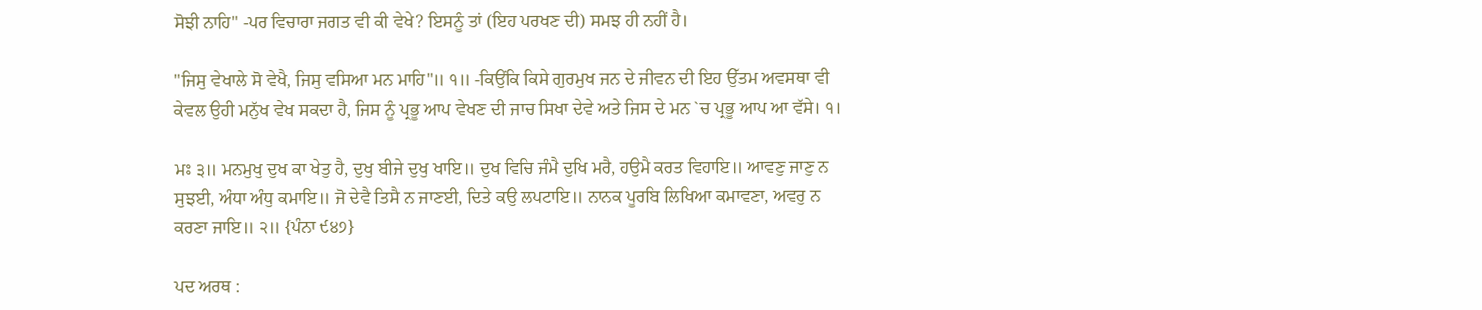ਸੋਝੀ ਨਾਹਿ" -ਪਰ ਵਿਚਾਰਾ ਜਗਤ ਵੀ ਕੀ ਵੇਖੇ? ਇਸਨੂੰ ਤਾਂ (ਇਹ ਪਰਖਣ ਦੀ) ਸਮਝ ਹੀ ਨਹੀਂ ਹੈ।

"ਜਿਸੁ ਵੇਖਾਲੇ ਸੋ ਵੇਖੈ, ਜਿਸੁ ਵਸਿਆ ਮਨ ਮਾਹਿ"॥ ੧॥ -ਕਿਉਂਕਿ ਕਿਸੇ ਗੁਰਮੁਖ ਜਨ ਦੇ ਜੀਵਨ ਦੀ ਇਹ ਉੱਤਮ ਅਵਸਥਾ ਵੀ ਕੇਵਲ ਉਹੀ ਮਨੁੱਖ ਵੇਖ ਸਕਦਾ ਹੈ, ਜਿਸ ਨੂੰ ਪ੍ਰਭੂ ਆਪ ਵੇਖਣ ਦੀ ਜਾਚ ਸਿਖਾ ਦੇਵੇ ਅਤੇ ਜਿਸ ਦੇ ਮਨ `ਚ ਪ੍ਰਭੂ ਆਪ ਆ ਵੱਸੇ। ੧।

ਮਃ ੩॥ ਮਨਮੁਖੁ ਦੁਖ ਕਾ ਖੇਤੁ ਹੈ, ਦੁਖੁ ਬੀਜੇ ਦੁਖੁ ਖਾਇ॥ ਦੁਖ ਵਿਚਿ ਜੰਮੈ ਦੁਖਿ ਮਰੈ, ਹਉਮੈ ਕਰਤ ਵਿਹਾਇ॥ ਆਵਣੁ ਜਾਣੁ ਨ ਸੁਝਈ, ਅੰਧਾ ਅੰਧੁ ਕਮਾਇ॥ ਜੋ ਦੇਵੈ ਤਿਸੈ ਨ ਜਾਣਈ, ਦਿਤੇ ਕਉ ਲਪਟਾਇ॥ ਨਾਨਕ ਪੂਰਬਿ ਲਿਖਿਆ ਕਮਾਵਣਾ, ਅਵਰੁ ਨ ਕਰਣਾ ਜਾਇ॥ ੨॥ {ਪੰਨਾ ੯੪੭}

ਪਦ ਅਰਥ :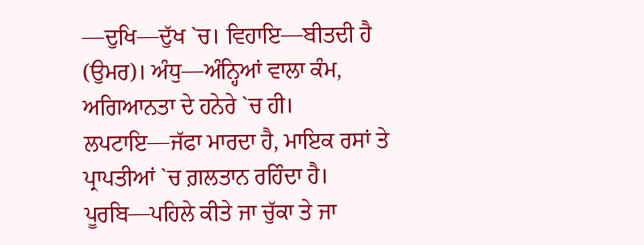—ਦੁਖਿ—ਦੁੱਖ `ਚ। ਵਿਹਾਇ—ਬੀਤਦੀ ਹੈ (ਉਮਰ)। ਅੰਧੁ—ਅੰਨ੍ਹਿਆਂ ਵਾਲਾ ਕੰਮ, ਅਗਿਆਨਤਾ ਦੇ ਹਨੇਰੇ `ਚ ਹੀ। ਲਪਟਾਇ—ਜੱਫਾ ਮਾਰਦਾ ਹੈ, ਮਾਇਕ ਰਸਾਂ ਤੇ ਪ੍ਰਾਪਤੀਆਂ `ਚ ਗ਼ਲਤਾਨ ਰਹਿੰਦਾ ਹੈ। ਪੂਰਬਿ—ਪਹਿਲੇ ਕੀਤੇ ਜਾ ਚੁੱਕਾ ਤੇ ਜਾ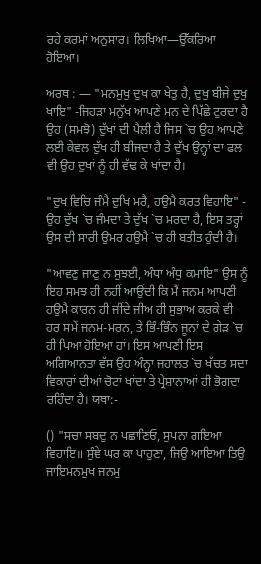ਰਹੇ ਕਰਮਾਂ ਅਨੁਸਾਰ। ਲਿਖਿਆ—ਉੱਕਰਿਆ ਹੋਇਆ।

ਅਰਥ : — "ਮਨਮੁਖੁ ਦੁਖ ਕਾ ਖੇਤੁ ਹੈ, ਦੁਖੁ ਬੀਜੇ ਦੁਖੁ ਖਾਇ" -ਜਿਹੜਾ ਮਨੁੱਖ ਆਪਣੇ ਮਨ ਦੇ ਪਿੱਛੇ ਟੁਰਦਾ ਹੈ ਉਹ (ਸਮਝੋ) ਦੁੱਖਾਂ ਦੀ ਪੈਲੀ ਹੈ ਜਿਸ `ਚ ਉਹ ਆਪਣੇ ਲਈ ਕੇਵਲ ਦੁੱਖ ਹੀ ਬੀਜਦਾ ਹੈ ਤੇ ਦੁੱਖ ਉਨ੍ਹਾਂ ਦਾ ਫਲ ਵੀ ਉਹ ਦੁਖਾਂ ਨੂੰ ਹੀ ਵੱਢ ਕੇ ਖਾਂਦਾ ਹੈ।

"ਦੁਖ ਵਿਚਿ ਜੰਮੈ ਦੁਖਿ ਮਰੈ, ਹਉਮੈ ਕਰਤ ਵਿਹਾਇ" - ਉਹ ਦੁੱਖ `ਚ ਜੰਮਦਾ ਤੇ ਦੁੱਖ `ਚ ਮਰਦਾ ਹੈ, ਇਸ ਤਰ੍ਹਾਂ ਉਸ ਦੀ ਸਾਰੀ ਉਮਰ ਹਉਮੈ `ਚ ਹੀ ਬਤੀਤ ਹੁੰਦੀ ਹੈ।

"ਆਵਣੁ ਜਾਣੁ ਨ ਸੁਝਈ, ਅੰਧਾ ਅੰਧੁ ਕਮਾਇ" ਉਸ ਨੂੰ ਇਹ ਸਮਝ ਹੀ ਨਹੀਂ ਆਉਂਦੀ ਕਿ ਮੈਂ ਜਨਮ ਆਪਣੀ ਹਉਮੈ ਕਾਰਨ ਹੀ ਜੀਂਦੇ ਜੀਅ ਹੀ ਸੁਭਾਅ ਕਰਕੇ ਵੀ ਹਰ ਸਮੇਂ ਜਨਮ-ਮਰਨ, ਤੇ ਭਿੰ-ਭਿੰਨ ਜੂਨਾਂ ਦੇ ਗੇੜ `ਚ ਹੀ ਪਿਆ ਹੋਇਆ ਹਾਂ। ਇਸ ਆਪਣੀ ਇਸ ਅਗਿਆਨਤਾ ਵੱਸ ਉਹ ਅੰਨ੍ਹਾ ਜਹਾਲਤ `ਚ ਖੱਚਤ ਸਦਾ ਵਿਕਾਰਾਂ ਦੀਆਂ ਚੋਟਾਂ ਖਾਂਦਾ ਤੇ ਪ੍ਰੇਸ਼ਾਨਾਆਂ ਹੀ ਭੋਗਦਾ ਰਹਿੰਦਾ ਹੈ। ਯਥਾ:-

() "ਸਚਾ ਸਬਦੁ ਨ ਪਛਾਣਿਓ, ਸੁਪਨਾ ਗਇਆ ਵਿਹਾਇ॥ ਸੁੰਞੇ ਘਰ ਕਾ ਪਾਹੁਣਾ, ਜਿਉ ਆਇਆ ਤਿਉ ਜਾਇਮਨਮੁਖ ਜਨਮੁ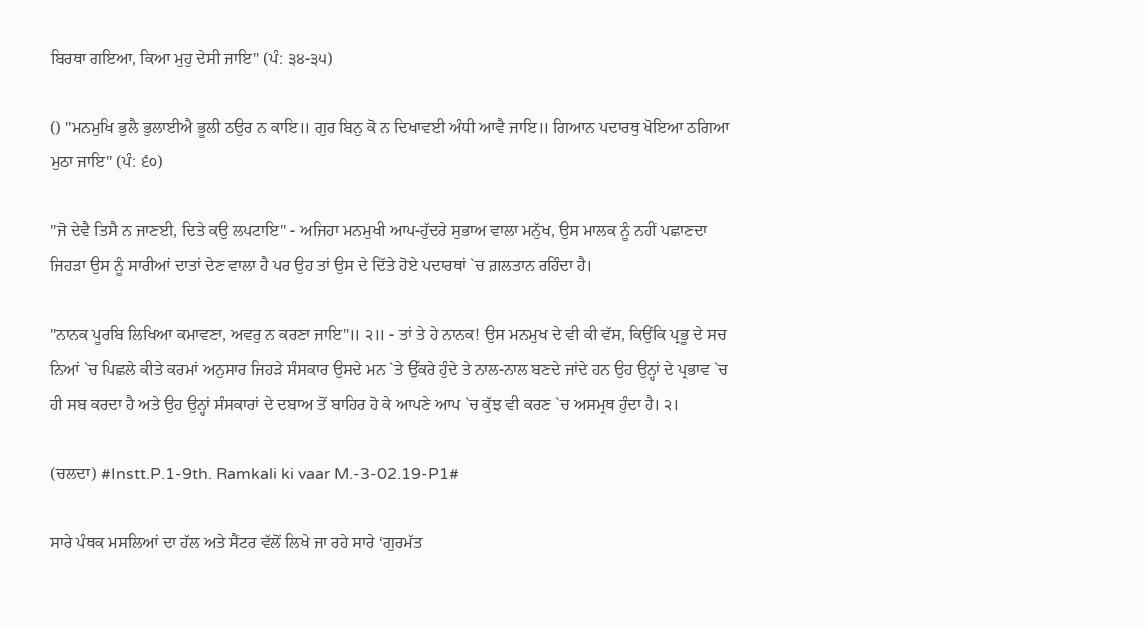ਬਿਰਥਾ ਗਇਆ, ਕਿਆ ਮੁਹੁ ਦੇਸੀ ਜਾਇ" (ਪੰ: ੩੪-੩੫)

() "ਮਨਮੁਖਿ ਭੁਲੈ ਭੁਲਾਈਐ ਭੂਲੀ ਠਉਰ ਨ ਕਾਇ॥ ਗੁਰ ਬਿਨੁ ਕੋ ਨ ਦਿਖਾਵਈ ਅੰਧੀ ਆਵੈ ਜਾਇ॥ ਗਿਆਨ ਪਦਾਰਥੁ ਖੋਇਆ ਠਗਿਆ ਮੁਠਾ ਜਾਇ" (ਪੰ: ੬੦)

"ਜੋ ਦੇਵੈ ਤਿਸੈ ਨ ਜਾਣਈ, ਦਿਤੇ ਕਉ ਲਪਟਾਇ" - ਅਜਿਹਾ ਮਨਮੁਖੀ ਆਪ-ਹੁੱਦਰੇ ਸੁਭਾਅ ਵਾਲਾ ਮਨੁੱਖ, ਉਸ ਮਾਲਕ ਨੂੰ ਨਹੀਂ ਪਛਾਣਦਾ ਜਿਹੜਾ ਉਸ ਨੂੰ ਸਾਰੀਆਂ ਦਾਤਾਂ ਦੇਣ ਵਾਲਾ ਹੈ ਪਰ ਉਹ ਤਾਂ ਉਸ ਦੇ ਦਿੱਤੇ ਹੋਏ ਪਦਾਰਥਾਂ `ਚ ਗ਼ਲਤਾਨ ਰਹਿੰਦਾ ਹੈ।

"ਨਾਨਕ ਪੂਰਬਿ ਲਿਖਿਆ ਕਮਾਵਣਾ, ਅਵਰੁ ਨ ਕਰਣਾ ਜਾਇ"॥ ੨॥ - ਤਾਂ ਤੇ ਹੇ ਨਾਨਕ! ਉਸ ਮਨਮੁਖ ਦੇ ਵੀ ਕੀ ਵੱਸ, ਕਿਉਂਕਿ ਪ੍ਰਭੂ ਦੇ ਸਚ ਨਿਆਂ `ਚ ਪਿਛਲੇ ਕੀਤੇ ਕਰਮਾਂ ਅਨੁਸਾਰ ਜਿਹੜੇ ਸੰਸਕਾਰ ਉਸਦੇ ਮਨ `ਤੇ ਉੱਕਰੇ ਹੁੰਦੇ ਤੇ ਨਾਲ-ਨਾਲ ਬਣਦੇ ਜਾਂਦੇ ਹਨ ਉਹ ਉਨ੍ਹਾਂ ਦੇ ਪ੍ਰਭਾਵ `ਚ ਹੀ ਸਬ ਕਰਦਾ ਹੈ ਅਤੇ ਉਹ ਉਨ੍ਹਾਂ ਸੰਸਕਾਰਾਂ ਦੇ ਦਬਾਅ ਤੋਂ ਬਾਹਿਰ ਹੋ ਕੇ ਆਪਣੇ ਆਪ `ਚ ਕੁੱਝ ਵੀ ਕਰਣ `ਚ ਅਸਮ੍ਰਥ ਹੁੰਦਾ ਹੈ। ੨।

(ਚਲਦਾ) #Instt.P.1-9th. Ramkali ki vaar M.-3-02.19-P1#

ਸਾਰੇ ਪੰਥਕ ਮਸਲਿਆਂ ਦਾ ਹੱਲ ਅਤੇ ਸੈਂਟਰ ਵੱਲੋਂ ਲਿਖੇ ਜਾ ਰਹੇ ਸਾਰੇ ‘ਗੁਰਮੱਤ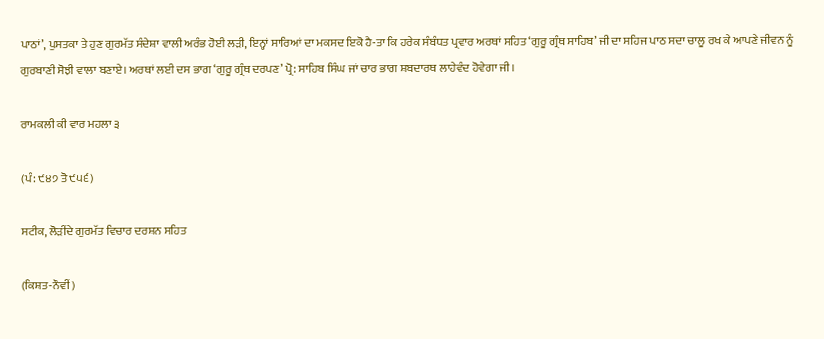ਪਾਠਾਂ’, ਪੁਸਤਕਾ ਤੇ ਹੁਣ ਗੁਰਮੱਤ ਸੰਦੇਸ਼ਾ ਵਾਲੀ ਅਰੰਭ ਹੋਈ ਲੜੀ, ਇਨ੍ਹਾਂ ਸਾਰਿਆਂ ਦਾ ਮਕਸਦ ਇਕੋ ਹੈ-ਤਾ ਕਿ ਹਰੇਕ ਸੰਬੰਧਤ ਪ੍ਰਵਾਰ ਅਰਥਾਂ ਸਹਿਤ ‘ਗੁਰੂ ਗ੍ਰੰਥ ਸਾਹਿਬ’ ਜੀ ਦਾ ਸਹਿਜ ਪਾਠ ਸਦਾ ਚਾਲੂ ਰਖ ਕੇ ਆਪਣੇ ਜੀਵਨ ਨੂੰ ਗੁਰਬਾਣੀ ਸੋਝੀ ਵਾਲਾ ਬਣਾਏ। ਅਰਥਾਂ ਲਈ ਦਸ ਭਾਗ ‘ਗੁਰੂ ਗ੍ਰੰਥ ਦਰਪਣ’ ਪ੍ਰੋ: ਸਾਹਿਬ ਸਿੰਘ ਜਾਂ ਚਾਰ ਭਾਗ ਸ਼ਬਦਾਰਥ ਲਾਹੇਵੰਦ ਹੋਵੇਗਾ ਜੀ।

ਰਾਮਕਲੀ ਕੀ ਵਾਰ ਮਹਲਾ ੩

(ਪੰ: ੯੪੭ ਤੋ ੯੫੬)

ਸਟੀਕ, ਲੋੜੀਂਦੇ ਗੁਰਮੱਤ ਵਿਚਾਰ ਦਰਸ਼ਨ ਸਹਿਤ

(ਕਿਸ਼ਤ-ਨੌਵੀਂ)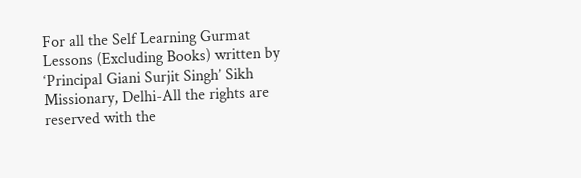For all the Self Learning Gurmat Lessons (Excluding Books) written by ‘Principal Giani Surjit Singh’ Sikh Missionary, Delhi-All the rights are reserved with the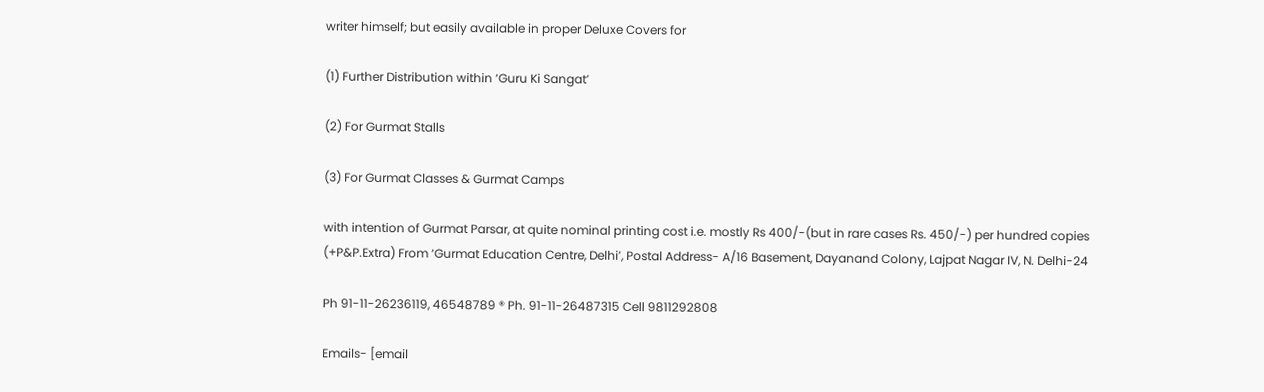writer himself; but easily available in proper Deluxe Covers for

(1) Further Distribution within ‘Guru Ki Sangat’

(2) For Gurmat Stalls

(3) For Gurmat Classes & Gurmat Camps

with intention of Gurmat Parsar, at quite nominal printing cost i.e. mostly Rs 400/-(but in rare cases Rs. 450/-) per hundred copies (+P&P.Extra) From ‘Gurmat Education Centre, Delhi’, Postal Address- A/16 Basement, Dayanand Colony, Lajpat Nagar IV, N. Delhi-24

Ph 91-11-26236119, 46548789 ® Ph. 91-11-26487315 Cell 9811292808

Emails- [email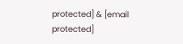protected] & [email protected]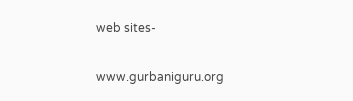web sites-

www.gurbaniguru.org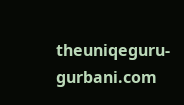theuniqeguru-gurbani.com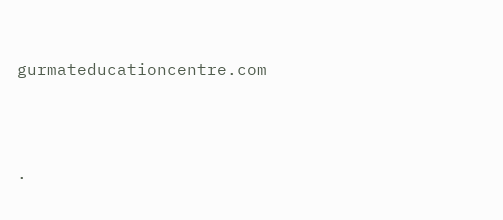gurmateducationcentre.com




.